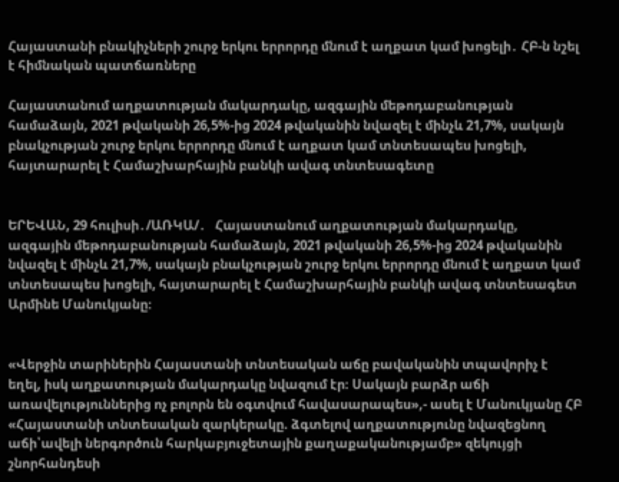Հայաստանի բնակիչների շուրջ երկու երրորդը մնում է աղքատ կամ խոցելի․ ՀԲ-ն նշել է հիմնական պատճառները

Հայաստանում աղքատության մակարդակը, ազգային մեթոդաբանության համաձայն, 2021 թվականի 26,5%-ից 2024 թվականին նվազել է մինչև 21,7%, սակայն բնակչության շուրջ երկու երրորդը մնում է աղքատ կամ տնտեսապես խոցելի, հայտարարել է Համաշխարհային բանկի ավագ տնտեսագետը


ԵՐԵՎԱՆ, 29 հուլիսի․/ԱՌԿԱ/․   Հայաստանում աղքատության մակարդակը, ազգային մեթոդաբանության համաձայն, 2021 թվականի 26,5%-ից 2024 թվականին նվազել է մինչև 21,7%, սակայն բնակչության շուրջ երկու երրորդը մնում է աղքատ կամ տնտեսապես խոցելի, հայտարարել է Համաշխարհային բանկի ավագ տնտեսագետ Արմինե Մանուկյանը։


«Վերջին տարիներին Հայաստանի տնտեսական աճը բավականին տպավորիչ է եղել, իսկ աղքատության մակարդակը նվազում էր։ Սակայն բարձր աճի առավելություններից ոչ բոլորն են օգտվում հավասարապես»,- ասել է Մանուկյանը ՀԲ «Հայաստանի տնտեսական զարկերակը. ձգտելով աղքատությունը նվազեցնող աճի՝ավելի ներգործուն հարկաբյուջետային քաղաքականությամբ» զեկույցի շնորհանդեսի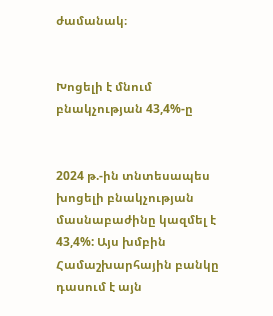ժամանակ։


Խոցելի է մնում բնակչության 43,4%-ը


2024 թ.-ին տնտեսապես խոցելի բնակչության մասնաբաժինը կազմել է 43,4%: Այս խմբին Համաշխարհային բանկը դասում է այն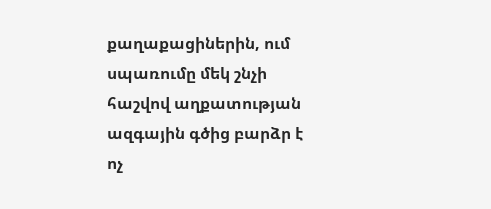քաղաքացիներին, ում սպառումը մեկ շնչի հաշվով աղքատության ազգային գծից բարձր է ոչ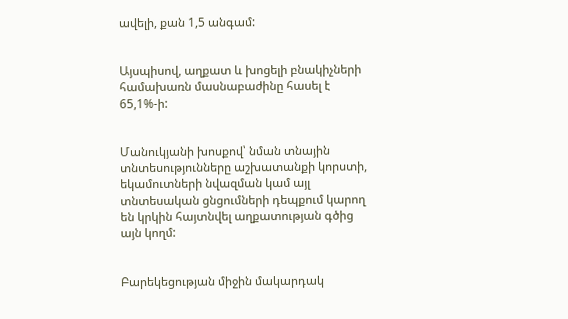ավելի, քան 1,5 անգամ:


Այսպիսով, աղքատ և խոցելի բնակիչների համախառն մասնաբաժինը հասել է 65,1%-ի:


Մանուկյանի խոսքով՝ նման տնային տնտեսությունները աշխատանքի կորստի, եկամուտների նվազման կամ այլ տնտեսական ցնցումների դեպքում կարող են կրկին հայտնվել աղքատության գծից այն կողմ:


Բարեկեցության միջին մակարդակ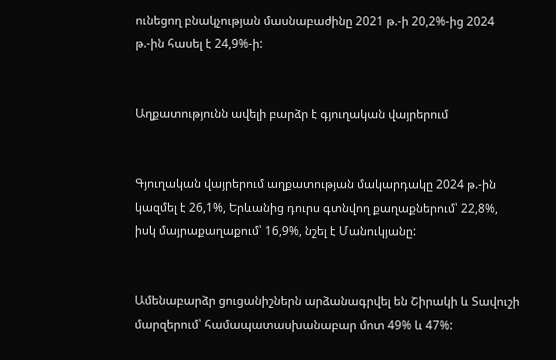ունեցող բնակչության մասնաբաժինը 2021 թ.-ի 20,2%-ից 2024 թ.-ին հասել է 24,9%-ի:


Աղքատությունն ավելի բարձր է գյուղական վայրերում


Գյուղական վայրերում աղքատության մակարդակը 2024 թ.-ին կազմել է 26,1%, Երևանից դուրս գտնվող քաղաքներում՝ 22,8%, իսկ մայրաքաղաքում՝ 16,9%, նշել է Մանուկյանը:


Ամենաբարձր ցուցանիշներն արձանագրվել են Շիրակի և Տավուշի մարզերում՝ համապատասխանաբար մոտ 49% և 47%: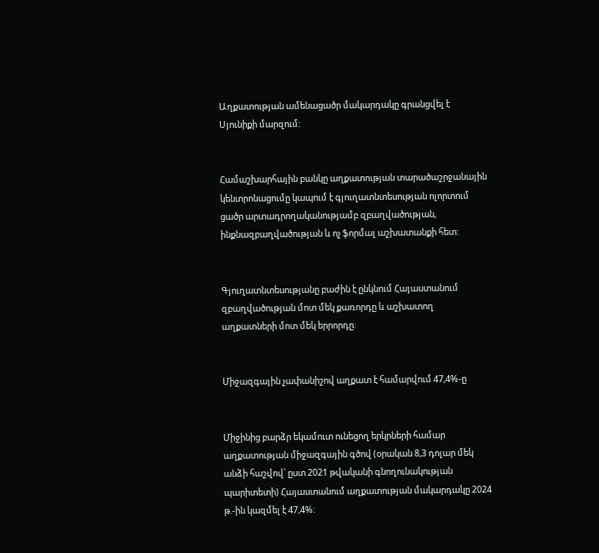Աղքատության ամենացածր մակարդակը գրանցվել է Սյունիքի մարզում:


Համաշխարհային բանկը աղքատության տարածաշրջանային կենտրոնացումը կապում է գյուղատնտեսության ոլորտում ցածր արտադրողականությամբ զբաղվածության, ինքնազբաղվածության և ոչ ֆորմալ աշխատանքի հետ:


Գյուղատնտեսությանը բաժին է ընկնում Հայաստանում զբաղվածության մոտ մեկ քառորդը և աշխատող աղքատների մոտ մեկ երրորդը:


Միջազգային չափանիշով աղքատ է համարվում 47,4%-ը


Միջինից բարձր եկամուտ ունեցող երկրների համար աղքատության միջազգային գծով (օրական 8,3 դոլար մեկ անձի հաշվով՝ ըստ 2021 թվականի գնողունակության պարիտետի) Հայաստանում աղքատության մակարդակը 2024 թ.-ին կազմել է 47,4%: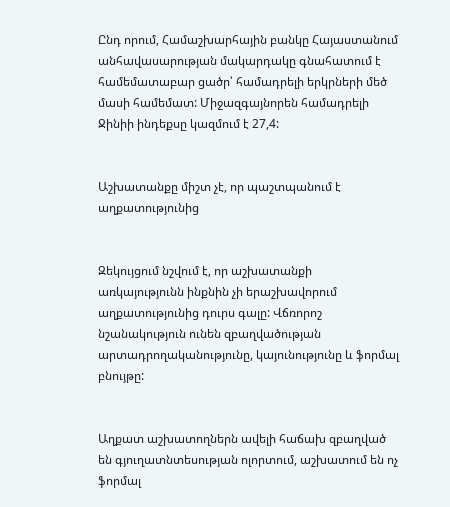Ընդ որում, Համաշխարհային բանկը Հայաստանում անհավասարության մակարդակը գնահատում է համեմատաբար ցածր՝ համադրելի երկրների մեծ մասի համեմատ: Միջազգայնորեն համադրելի Ջինիի ինդեքսը կազմում է 27,4:


Աշխատանքը միշտ չէ, որ պաշտպանում է աղքատությունից


Զեկույցում նշվում է, որ աշխատանքի առկայությունն ինքնին չի երաշխավորում աղքատությունից դուրս գալը: Վճռորոշ նշանակություն ունեն զբաղվածության արտադրողականությունը, կայունությունը և ֆորմալ բնույթը:


Աղքատ աշխատողներն ավելի հաճախ զբաղված են գյուղատնտեսության ոլորտում, աշխատում են ոչ ֆորմալ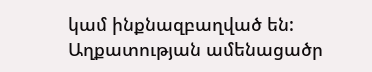կամ ինքնազբաղված են: Աղքատության ամենացածր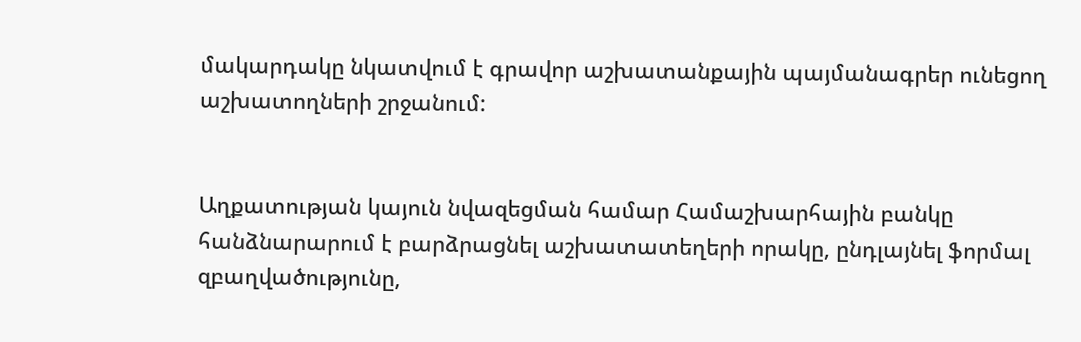մակարդակը նկատվում է գրավոր աշխատանքային պայմանագրեր ունեցող աշխատողների շրջանում:


Աղքատության կայուն նվազեցման համար Համաշխարհային բանկը հանձնարարում է բարձրացնել աշխատատեղերի որակը, ընդլայնել ֆորմալ զբաղվածությունը,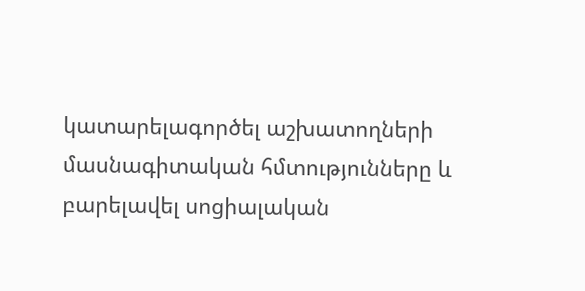կատարելագործել աշխատողների մասնագիտական հմտությունները և բարելավել սոցիալական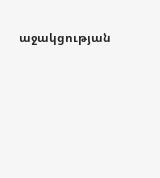աջակցության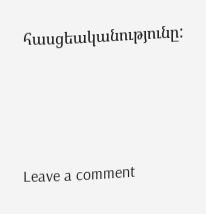հասցեականությունը:




Leave a comment